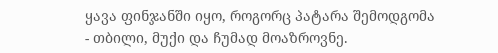ყავა ფინჯანში იყო, როგორც პატარა შემოდგომა - თბილი, მუქი და ჩუმად მოაზროვნე.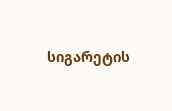სიგარეტის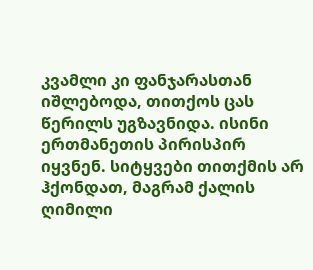კვამლი კი ფანჯარასთან იშლებოდა, თითქოს ცას წერილს უგზავნიდა. ისინი ერთმანეთის პირისპირ იყვნენ. სიტყვები თითქმის არ ჰქონდათ, მაგრამ ქალის ღიმილი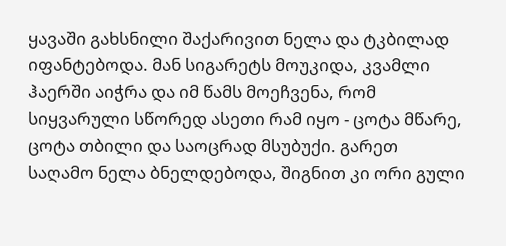ყავაში გახსნილი შაქარივით ნელა და ტკბილად იფანტებოდა. მან სიგარეტს მოუკიდა, კვამლი ჰაერში აიჭრა და იმ წამს მოეჩვენა, რომ სიყვარული სწორედ ასეთი რამ იყო - ცოტა მწარე, ცოტა თბილი და საოცრად მსუბუქი. გარეთ საღამო ნელა ბნელდებოდა, შიგნით კი ორი გული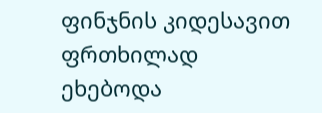ფინჯნის კიდესავით ფრთხილად ეხებოდა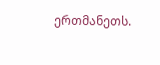ერთმანეთს.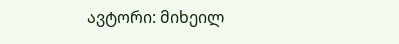ავტორი: მიხეილ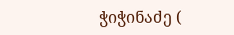ჭიჭინაძე (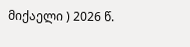მიქაელი ) 2026 წ.